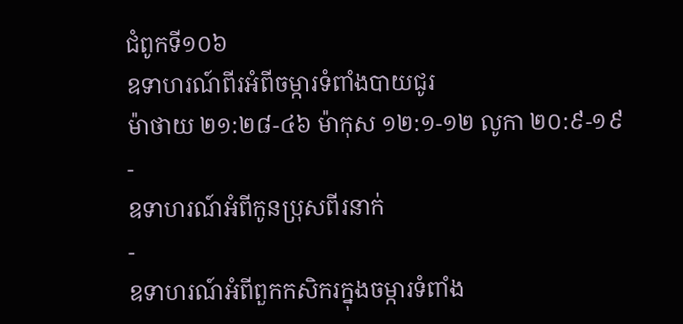ជំពូកទី១០៦
ឧទាហរណ៍ពីរអំពីចម្ការទំពាំងបាយជូរ
ម៉ាថាយ ២១:២៨-៤៦ ម៉ាកុស ១២:១-១២ លូកា ២០:៩-១៩
-
ឧទាហរណ៍អំពីកូនប្រុសពីរនាក់
-
ឧទាហរណ៍អំពីពួកកសិករក្នុងចម្ការទំពាំង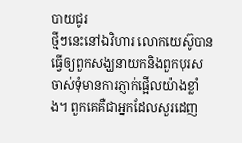បាយជូរ
ថ្មីៗនេះនៅឯវិហារ លោកយេស៊ូបានធ្វើឲ្យពួកសង្ឃនាយកនិងពួកបុរសចាស់ទុំមានការភ្ញាក់ផ្អើលយ៉ាងខ្លាំង។ ពួកគេគឺជាអ្នកដែលសួរដេញ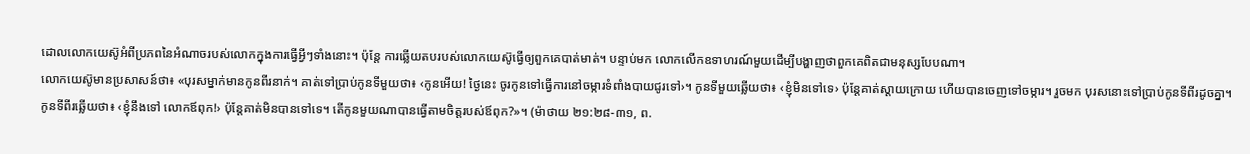ដោលលោកយេស៊ូអំពីប្រភពនៃអំណាចរបស់លោកក្នុងការធ្វើអ្វីៗទាំងនោះ។ ប៉ុន្តែ ការឆ្លើយតបរបស់លោកយេស៊ូធ្វើឲ្យពួកគេបាត់មាត់។ បន្ទាប់មក លោកលើកឧទាហរណ៍មួយដើម្បីបង្ហាញថាពួកគេពិតជាមនុស្សបែបណា។
លោកយេស៊ូមានប្រសាសន៍ថា៖ «បុរសម្នាក់មានកូនពីរនាក់។ គាត់ទៅប្រាប់កូនទីមួយថា៖ ‹កូនអើយ! ថ្ងៃនេះ ចូរកូនទៅធ្វើការនៅចម្ការទំពាំងបាយជូរទៅ›។ កូនទីមួយឆ្លើយថា៖ ‹ខ្ញុំមិនទៅទេ› ប៉ុន្តែគាត់ស្ដាយក្រោយ ហើយបានចេញទៅចម្ការ។ រួចមក បុរសនោះទៅប្រាប់កូនទីពីរដូចគ្នា។ កូនទីពីរឆ្លើយថា៖ ‹ខ្ញុំនឹងទៅ លោកឪពុក!› ប៉ុន្តែគាត់មិនបានទៅទេ។ តើកូនមួយណាបានធ្វើតាមចិត្តរបស់ឪពុក?»។ (ម៉ាថាយ ២១:២៨-៣១, ព.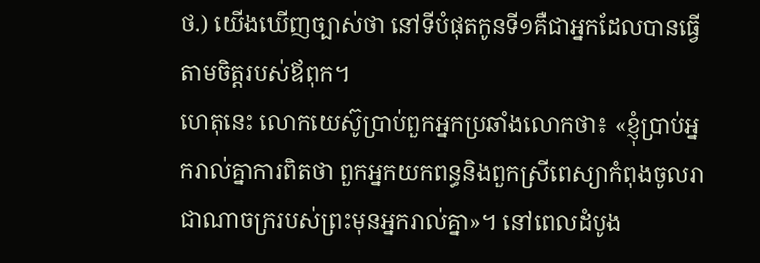ថ.) យើងឃើញច្បាស់ថា នៅទីបំផុតកូនទី១គឺជាអ្នកដែលបានធ្វើតាមចិត្តរបស់ឪពុក។
ហេតុនេះ លោកយេស៊ូប្រាប់ពួកអ្នកប្រឆាំងលោកថា៖ «ខ្ញុំប្រាប់អ្នករាល់គ្នាការពិតថា ពួកអ្នកយកពន្ធនិងពួកស្រីពេស្យាកំពុងចូលរាជាណាចក្ររបស់ព្រះមុនអ្នករាល់គ្នា»។ នៅពេលដំបូង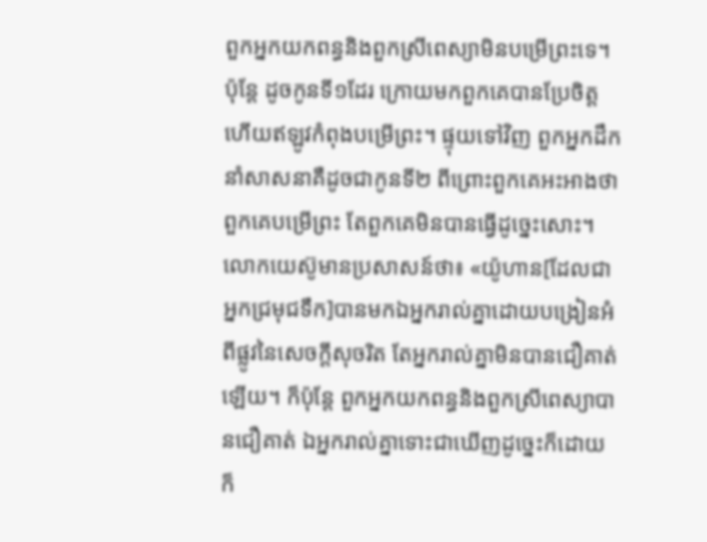ពួកអ្នកយកពន្ធនិងពួកស្រីពេស្យាមិនបម្រើព្រះទេ។ ប៉ុន្តែ ដូចកូនទី១ដែរ ក្រោយមកពួកគេបានប្រែចិត្ត ហើយឥឡូវកំពុងបម្រើព្រះ។ ផ្ទុយទៅវិញ ពួកអ្នកដឹកនាំសាសនាគឺដូចជាកូនទី២ ពីព្រោះពួកគេអះអាងថាពួកគេបម្រើព្រះ តែពួកគេមិនបានធ្វើដូច្នេះសោះ។ លោកយេស៊ូមានប្រសាសន៍ថា៖ «យ៉ូហាន[ដែលជាអ្នកជ្រមុជទឹក]បានមកឯអ្នករាល់គ្នាដោយបង្រៀនអំពីផ្លូវនៃសេចក្ដីសុចរិត តែអ្នករាល់គ្នាមិនបានជឿគាត់ឡើយ។ ក៏ប៉ុន្តែ ពួកអ្នកយកពន្ធនិងពួកស្រីពេស្យាបានជឿគាត់ ឯអ្នករាល់គ្នាទោះជាឃើញដូច្នេះក៏ដោយ ក៏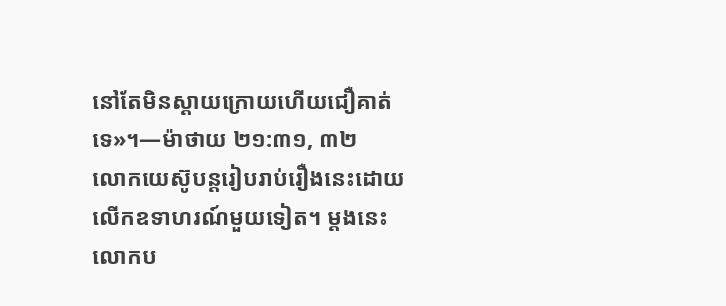នៅតែមិនស្ដាយក្រោយហើយជឿគាត់ទេ»។—ម៉ាថាយ ២១:៣១, ៣២
លោកយេស៊ូបន្តរៀបរាប់រឿងនេះដោយលើកឧទាហរណ៍មួយទៀត។ ម្ដងនេះ លោកប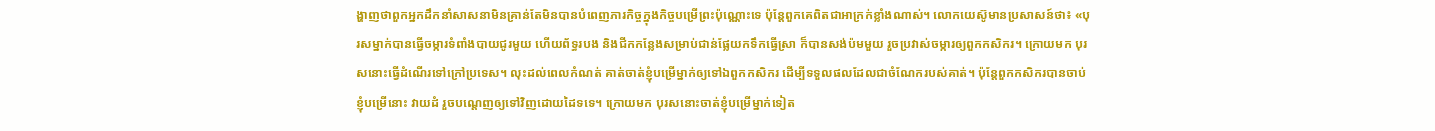ង្ហាញថាពួកអ្នកដឹកនាំសាសនាមិនគ្រាន់តែមិនបានបំពេញភារកិច្ចក្នុងកិច្ចបម្រើព្រះប៉ុណ្ណោះទេ ប៉ុន្តែពួកគេពិតជាអាក្រក់ខ្លាំងណាស់។ លោកយេស៊ូមានប្រសាសន៍ថា៖ «បុរសម្នាក់បានធ្វើចម្ការទំពាំងបាយជូរមួយ ហើយព័ទ្ធរបង និងជីកកន្លែងសម្រាប់ជាន់ផ្លែយកទឹកធ្វើស្រា ក៏បានសង់ប៉មមួយ រួចប្រវាស់ចម្ការឲ្យពួកកសិករ។ ក្រោយមក បុរសនោះធ្វើដំណើរទៅក្រៅប្រទេស។ លុះដល់ពេលកំណត់ គាត់ចាត់ខ្ញុំបម្រើម្នាក់ឲ្យទៅឯពួកកសិករ ដើម្បីទទួលផលដែលជាចំណែករបស់គាត់។ ប៉ុន្តែពួកកសិករបានចាប់ខ្ញុំបម្រើនោះ វាយដំ រួចបណ្ដេញឲ្យទៅវិញដោយដៃទទេ។ ក្រោយមក បុរសនោះចាត់ខ្ញុំបម្រើម្នាក់ទៀត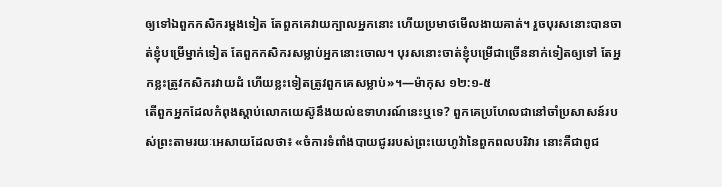ឲ្យទៅឯពួកកសិករម្ដងទៀត តែពួកគេវាយក្បាលអ្នកនោះ ហើយប្រមាថមើលងាយគាត់។ រួចបុរសនោះបានចាត់ខ្ញុំបម្រើម្នាក់ទៀត តែពួកកសិករសម្លាប់អ្នកនោះចោល។ បុរសនោះចាត់ខ្ញុំបម្រើជាច្រើននាក់ទៀតឲ្យទៅ តែអ្នកខ្លះត្រូវកសិករវាយដំ ហើយខ្លះទៀតត្រូវពួកគេសម្លាប់»។—ម៉ាកុស ១២:១-៥
តើពួកអ្នកដែលកំពុងស្ដាប់លោកយេស៊ូនឹងយល់ឧទាហរណ៍នេះឬទេ? ពួកគេប្រហែលជានៅចាំប្រសាសន៍របស់ព្រះតាមរយៈអេសាយដែលថា៖ «ចំការទំពាំងបាយជូររបស់ព្រះយេហូវ៉ានៃពួកពលបរិវារ នោះគឺជាពូជ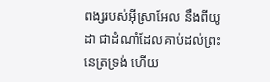ពង្សរបស់អ៊ីស្រាអែល នឹងពីយូដា ជាដំណាំដែលគាប់ដល់ព្រះនេត្រទ្រង់ ហើយ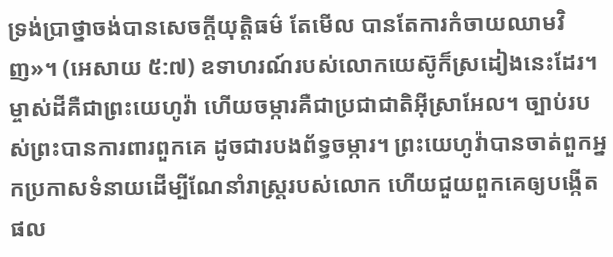ទ្រង់ប្រាថ្នាចង់បានសេចក្ដីយុត្ដិធម៌ តែមើល បានតែការកំចាយឈាមវិញ»។ (អេសាយ ៥:៧) ឧទាហរណ៍របស់លោកយេស៊ូក៏ស្រដៀងនេះដែរ។ ម្ចាស់ដីគឺជាព្រះយេហូវ៉ា ហើយចម្ការគឺជាប្រជាជាតិអ៊ីស្រាអែល។ ច្បាប់របស់ព្រះបានការពារពួកគេ ដូចជារបងព័ទ្ធចម្ការ។ ព្រះយេហូវ៉ាបានចាត់ពួកអ្នកប្រកាសទំនាយដើម្បីណែនាំរាស្ត្ររបស់លោក ហើយជួយពួកគេឲ្យបង្កើតផល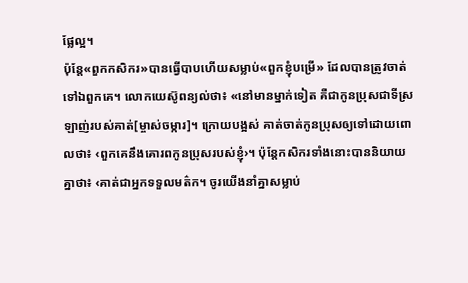ផ្លែល្អ។
ប៉ុន្តែ«ពួកកសិករ»បានធ្វើបាបហើយសម្លាប់«ពួកខ្ញុំបម្រើ» ដែលបានត្រូវចាត់ទៅឯពួកគេ។ លោកយេស៊ូពន្យល់ថា៖ «នៅមានម្នាក់ទៀត គឺជាកូនប្រុសជាទីស្រឡាញ់របស់គាត់[ម្ចាស់ចម្ការ]។ ក្រោយបង្អស់ គាត់ចាត់កូនប្រុសឲ្យទៅដោយពោលថា៖ ‹ពួកគេនឹងគោរពកូនប្រុសរបស់ខ្ញុំ›។ ប៉ុន្តែកសិករទាំងនោះបាននិយាយគ្នាថា៖ ‹គាត់ជាអ្នកទទួលមត៌ក។ ចូរយើងនាំគ្នាសម្លាប់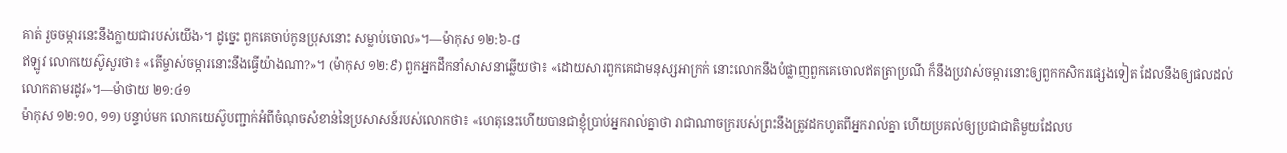គាត់ រួចចម្ការនេះនឹងក្លាយជារបស់យើង›។ ដូច្នេះ ពួកគេចាប់កូនប្រុសនោះ សម្លាប់ចោល»។—ម៉ាកុស ១២:៦-៨
ឥឡូវ លោកយេស៊ូសួរថា៖ «តើម្ចាស់ចម្ការនោះនឹងធ្វើយ៉ាងណា?»។ (ម៉ាកុស ១២:៩) ពួកអ្នកដឹកនាំសាសនាឆ្លើយថា៖ «ដោយសារពួកគេជាមនុស្សអាក្រក់ នោះលោកនឹងបំផ្លាញពួកគេចោលឥតត្រាប្រណី ក៏នឹងប្រវាស់ចម្ការនោះឲ្យពួកកសិករផ្សេងទៀត ដែលនឹងឲ្យផលដល់លោកតាមរដូវ»។—ម៉ាថាយ ២១:៤១
ម៉ាកុស ១២:១០, ១១) បន្ទាប់មក លោកយេស៊ូបញ្ជាក់អំពីចំណុចសំខាន់នៃប្រសាសន៍របស់លោកថា៖ «ហេតុនេះហើយបានជាខ្ញុំប្រាប់អ្នករាល់គ្នាថា រាជាណាចក្ររបស់ព្រះនឹងត្រូវដកហូតពីអ្នករាល់គ្នា ហើយប្រគល់ឲ្យប្រជាជាតិមួយដែលប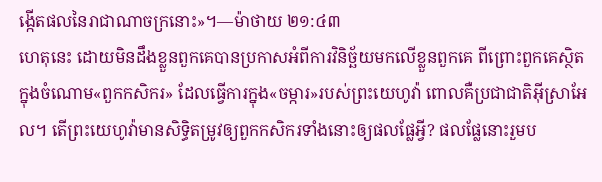ង្កើតផលនៃរាជាណាចក្រនោះ»។—ម៉ាថាយ ២១:៤៣
ហេតុនេះ ដោយមិនដឹងខ្លួនពួកគេបានប្រកាសអំពីការវិនិច្ឆ័យមកលើខ្លួនពួកគេ ពីព្រោះពួកគេស្ថិតក្នុងចំណោម«ពួកកសិករ» ដែលធ្វើការក្នុង«ចម្ការ»របស់ព្រះយេហូវ៉ា ពោលគឺប្រជាជាតិអ៊ីស្រាអែល។ តើព្រះយេហូវ៉ាមានសិទ្ធិតម្រូវឲ្យពួកកសិករទាំងនោះឲ្យផលផ្លែអ្វី? ផលផ្លែនោះរួមប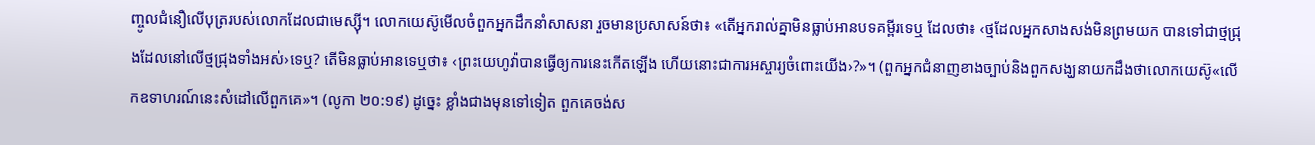ញ្ចូលជំនឿលើបុត្ររបស់លោកដែលជាមេស្ស៊ី។ លោកយេស៊ូមើលចំពួកអ្នកដឹកនាំសាសនា រួចមានប្រសាសន៍ថា៖ «តើអ្នករាល់គ្នាមិនធ្លាប់អានបទគម្ពីរទេឬ ដែលថា៖ ‹ថ្មដែលអ្នកសាងសង់មិនព្រមយក បានទៅជាថ្មជ្រុងដែលនៅលើថ្មជ្រុងទាំងអស់›ទេឬ? តើមិនធ្លាប់អានទេឬថា៖ ‹ព្រះយេហូវ៉ាបានធ្វើឲ្យការនេះកើតឡើង ហើយនោះជាការអស្ចារ្យចំពោះយើង›?»។ (ពួកអ្នកជំនាញខាងច្បាប់និងពួកសង្ឃនាយកដឹងថាលោកយេស៊ូ«លើកឧទាហរណ៍នេះសំដៅលើពួកគេ»។ (លូកា ២០:១៩) ដូច្នេះ ខ្លាំងជាងមុនទៅទៀត ពួកគេចង់ស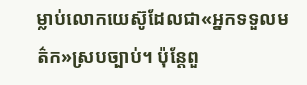ម្លាប់លោកយេស៊ូដែលជា«អ្នកទទួលមត៌ក»ស្របច្បាប់។ ប៉ុន្តែពួ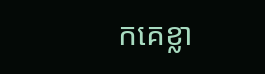កគេខ្លា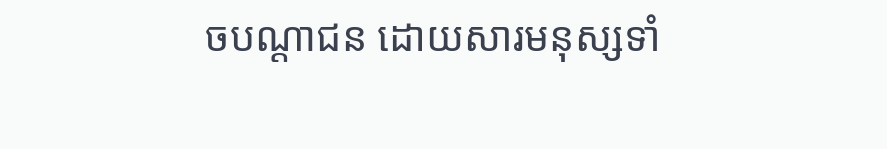ចបណ្ដាជន ដោយសារមនុស្សទាំ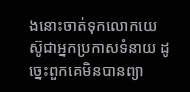ងនោះចាត់ទុកលោកយេស៊ូជាអ្នកប្រកាសទំនាយ ដូច្នេះពួកគេមិនបានព្យា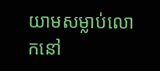យាមសម្លាប់លោកនៅ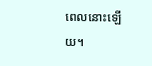ពេលនោះឡើយ។